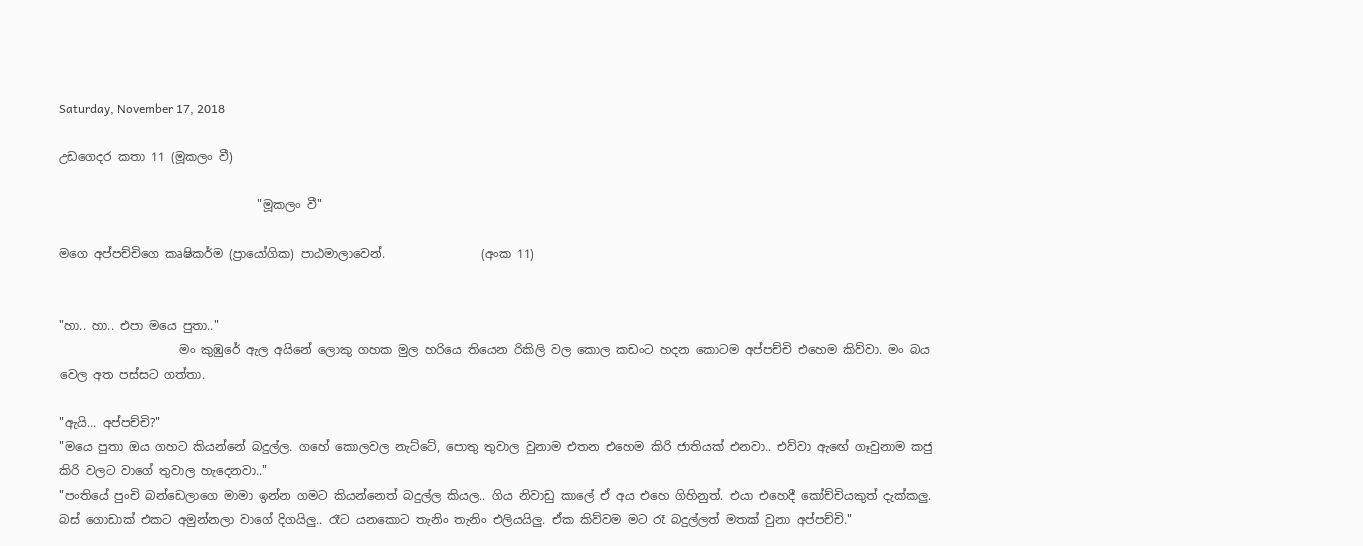Saturday, November 17, 2018

උඩගෙදර කතා 11 (මූකලං වී)

                                 "මූකලං වී"

මගෙ අප්පච්චිගෙ කෘෂිකර්ම (ප්‍රායෝගික) පාඨමාලාවෙන්.                (අංක 11)


"හා.. හා.. එපා මයෙ පුතා.."
                    මං කුඹුරේ ඇල අයිනේ ලොකු ගහක මුල හරියෙ තියෙන රිකිලි වල කොල කඩංට හදන කොටම අප්පච්චි එහෙම කිව්වා. මං බය වෙල අත පස්සට ගත්තා.

"ඇයි... අප්පච්චි?"
"මයෙ පුතා ඔය ගහට කියන්නේ බදුල්ල. ගහේ කොලවල නැට්ටේ, පොතු තුවාල වුනාම එතන එහෙම කිරි ජාතියක් එනවා.. එව්වා ඇඟේ ගෑවුනාම කජු කිරි වලට වාගේ තුවාල හැදෙනවා.."
"පංතියේ පුංචි බන්ඩෙලාගෙ මාමා ඉන්න ගමට කියන්නෙත් බදුල්ල කියල.. ගිය නිවාඩු කාලේ ඒ අය එහෙ ගිහිනුත්. එයා එහෙදී කෝච්චියකුත් දැක්කලු.
බස් ගොඩාක් එකට අමුන්නලා වාගේ දිගයිලු.. රෑට යනකොට තැනිං තැනිං එලියයිලු. ඒක කිව්වම මට රෑ බදුල්ලත් මතක් වුනා අප්පච්චි."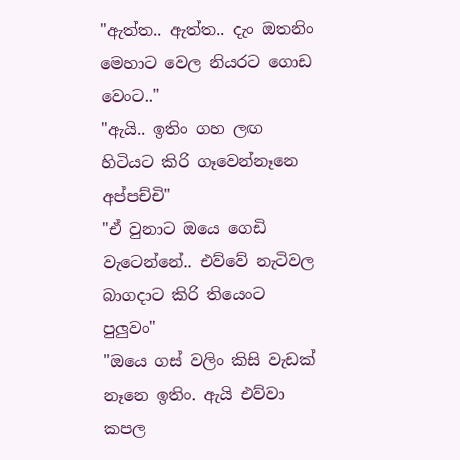"ඇත්ත.. ඇත්ත.. දැං ඔතනිං මෙහාට වෙල නියරට ගොඩ වෙංට.."
"ඇයි.. ඉතිං ගහ ලඟ හිටියට කිරි ගෑවෙන්නෑනෙ අප්පච්චි"
"ඒ වුනාට ඔයෙ ගෙඩි වැටෙන්නේ.. එව්වේ නැටිවල බාගදාට කිරි තියෙංට පුලුවං"
"ඔයෙ ගස් වලිං කිසි වැඩක් නෑනෙ ඉතිං. ඇයි එව්වා කපල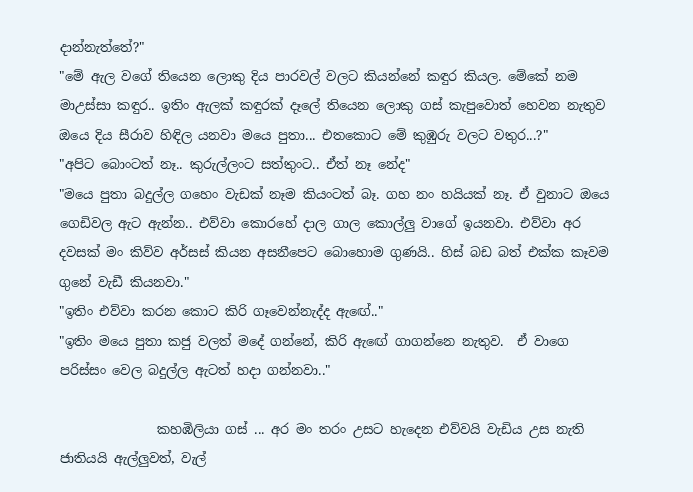දාන්නැත්තේ?"
"මේ ඇල වගේ තියෙන ලොකු දිය පාරවල් වලට කියන්නේ කඳුර කියල. මේකේ නම මාඋස්සා කඳුර.. ඉතිං ඇලක් කඳුරක් දෑලේ තියෙන ලොකු ගස් කැපුවොත් හෙවන නැතුව ඔයෙ දිය සීරාව හිඳිල යනවා මයෙ පුතා... එතකොට මේ කුඹුරු වලට වතුර...?"
"අපිට බොංටත් නෑ.. කුරුල්ලංට සත්තුංට.. ඒත් නෑ නේද"
"මයෙ පුතා බදුල්ල ගහෙං වැඩක් නෑම කියංටත් බෑ. ගහ නං හයියක් නෑ. ඒ වුනාට ඔයෙ ගෙඩිවල ඇට ඇන්න.. එව්වා කොරහේ දාල ගාල කොල්ලු වාගේ ඉයනවා. එව්වා අර දවසක් මං කිව්ව අර්සස් කියන අසනීපෙට බොහොම ගුණයි.. හිස් බඩ බත් එක්ක කෑවම ගුනේ වැඩී කියනවා."
"ඉතිං එව්වා කරන කොට කිරි ගෑවෙන්නැද්ද ඇඟේ.."
"ඉතිං මයෙ පුතා කජු වලත් මදේ ගන්නේ, කිරි ඇඟේ ගාගන්නෙ නැතුව.  ඒ වාගෙ පරිස්සං වෙල බදුල්ල ඇටත් හදා ගන්නවා.."

               කහඹිලියා ගස් ... අර මං තරං උසට හැදෙන එව්වයි වැඩිය උස නැති ජාතියයි ඇල්ලුවත්, වැල්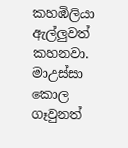කහඹිලියා ඇල්ලුවත් කහනවා. මාඋස්සා කොල ගෑවුනත්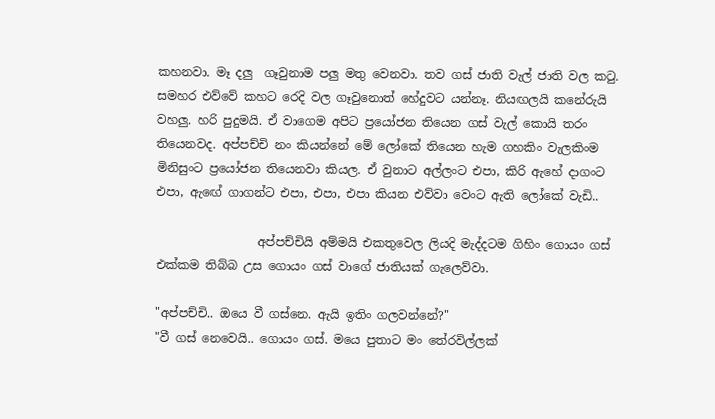කහනවා. මෑ දලු  ගෑවුනාම පලු මතු වෙනවා. තව ගස් ජාති වැල් ජාති වල කටු. සමහර එව්වේ කහට රෙදි වල ගෑවුනොත් හේදුවට යන්නෑ. නියඟලයි කනේරුයි වහලු. හරි පුදුමයි. ඒ වාගෙම අපිට ප්‍රයෝජන තියෙන ගස් වැල් කොයි තරං තියෙනවද. අප්පච්චි නං කියන්නේ මේ ලෝකේ තියෙන හැම ගහකිං වැලකිංම මිනිසුංට ප්‍රයෝජන තියෙනවා කියල. ඒ වුනාට අල්ලංට එපා, කිරි ඇහේ දාගංට එපා, ඇඟේ ගාගන්ට එපා, එපා, එපා කියන එව්වා වෙංට ඇති ලෝකේ වැඩි..

                 අප්පච්චියි අම්මයි එකතුවෙල ලියදි මැද්දටම ගිහිං ගොයං ගස් එක්කම තිබ්බ උස ගොයං ගස් වාගේ ජාතියක් ගැලෙව්වා.

"අප්පච්චි.. ඔයෙ වී ගස්නෙ. ඇයි ඉතිං ගලවන්නේ?"
"වී ගස් නෙවෙයි.. ගොයං ගස්. මයෙ පුතාට මං තේරවිල්ලක්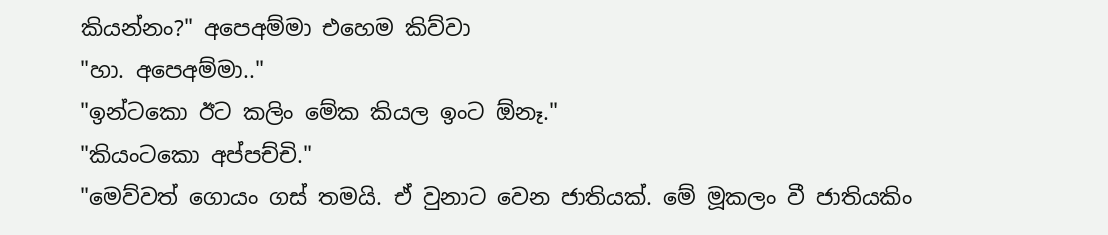කියන්නං?" අපෙඅම්මා එහෙම කිව්වා
"හා. අපෙඅම්මා.."
"ඉන්ටකො ඊට කලිං මේක කියල ඉංට ඕනෑ."
"කියංටකො අප්පච්චි."
"මෙව්වත් ගොයං ගස් තමයි. ඒ වුනාට වෙන ජාතියක්. මේ මූකලං වී ජාතියකිං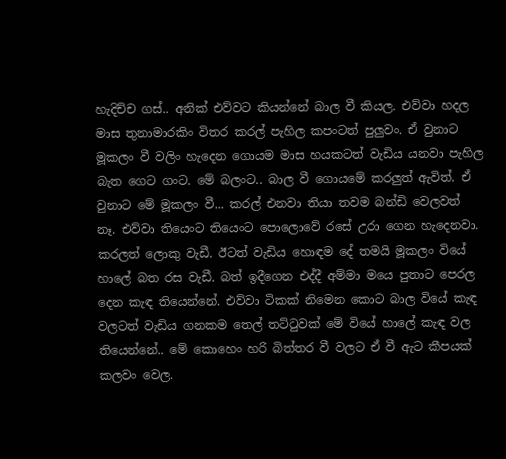හැදිච්ච ගස්.. අනික් එව්වට කියන්නේ බාල වී කියල. එව්වා හදල මාස තුනාමාරකිං විතර කරල් පැහිල කපංටත් පුලුවං. ඒ වුනාට මූකලං වී වලිං හැදෙන ගොයම මාස හයකටත් වැඩිය යනවා පැහිල බැත ගෙට ගංට. මේ බලංට.. බාල වී ගොයමේ කරලුත් ඇවිත්. ඒ වුනාට මේ මූකලං වී... කරල් එනවා තියා තවම බන්ඩි වෙලවත් නෑ. එව්වා තියෙංට තියෙංට පොලොවේ රසේ උරා ගෙන හැදෙනවා. කරලත් ලොකු වැඩී. ඊටත් වැඩිය හොඳම දේ තමයි මූකලං වියේ හාලේ බත රස වැඩී. බත් ඉදීගෙන එද්දී අම්මා මයෙ පුතාට පෙරල දෙන කැඳ තියෙන්නේ. එව්වා ටිකක් නිමෙන කොට බාල වියේ කැඳ වලටත් වැඩිය ගනකම තෙල් තට්ටුවක් මේ වියේ හාලේ කැඳ වල තියෙන්නේ.. මේ කොහෙං හරි බිත්තර වී වලට ඒ වී ඇට කීපයක් කලවං වෙල.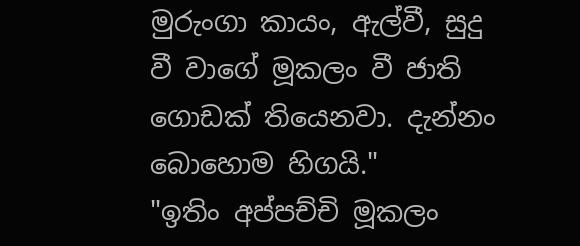මුරුංගා කායං, ඇල්වී, සුදු වී වාගේ මූකලං වී ජාති ගොඩක් තියෙනවා. දැන්නං බොහොම හිගයි."
"ඉතිං අප්පච්චි මූකලං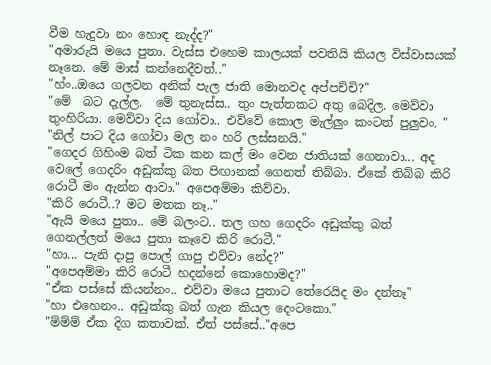වීම හැදුවා නං හොඳ නැද්ද?"
"අමාරුයි මයෙ පුතා. වැස්ස එහෙම කාලයක් පවතියි කියල විස්වාසයක් නෑනෙ. මේ මාස් කන්නෙදීවත්.."
"හ්ං..ඔයෙ ගලවන අනික් පැල ජාති මොනවද අප්පච්චි?"
"මේ  බට දැල්ල.  මේ තුනැස්ස.. තුං පැත්තකට අතු බෙදිල. මෙව්වා තුංහිරියා. මෙව්වා දිය ගෝවා.. එව්වේ කොල මැල්ලුං කංටත් පුලුවං. "
"නිල් පාට දිය ගෝවා මල නං හරි ලස්සනයි."
"ගෙදර ගිහිංම බත් ටික කන කල් මං වෙන ජාතියක් ගෙනාවා... අද වෙලේ ගෙදරිං අඩුක්කු බත පිඟානක් ගෙනත් තිබ්බා. ඒකේ තිබ්බ කිරි රොටී මං ඇන්න ආවා." අපෙඅම්මා කිව්වා.
"කිරි රොටී..? මට මතක නෑ.."
"ඇයි මයෙ පුතා.. මේ බලංට.. තල ගහ ගෙදරිං අඩුක්කු බත් ගෙනල්ලත් මයෙ පුතා කෑවෙ කිරි රොටී."
"හා... පැනි දාපු පොල් ගාපු එව්වා නේද?"
"අපෙඅම්මා කිරි රොටී හදන්නේ කොහොමද?"
"ඒක පස්සේ කියන්නං.. එව්වා මයෙ පුතාට තේරෙයිද මං දන්නෑ"
"හා එහෙනං.. අඩුක්කු බත් ගැන කියල දෙංටකො."
"ම්ම්ම් ඒක දිග කතාවක්. ඒත් පස්සේ.."අපෙ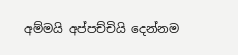අම්මයි අප්පච්චියි දෙන්නම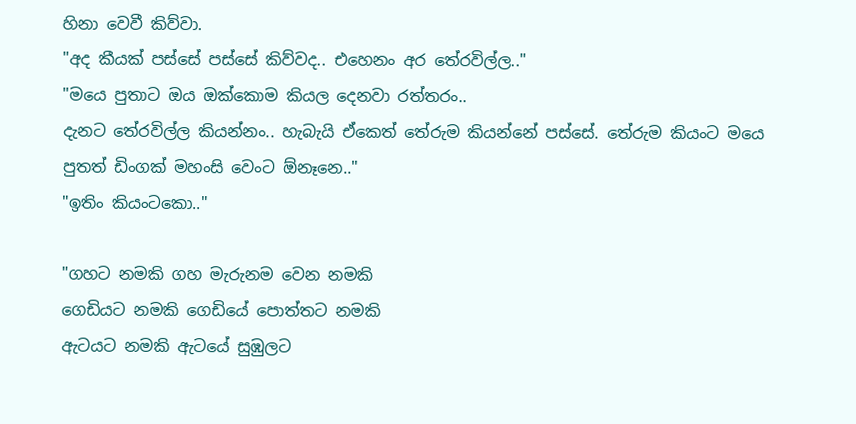හිනා වෙවී කිව්වා.
"අද කීයක් පස්සේ පස්සේ කිව්වද.. එහෙනං අර තේරවිල්ල.."
"මයෙ පුතාට ඔය ඔක්කොම කියල දෙනවා රත්තරං..
දැනට තේරවිල්ල කියන්නං.. හැබැයි ඒකෙත් තේරුම කියන්නේ පස්සේ. තේරුම කියංට මයෙ පුතත් ඩිංගක් මහංසි වෙංට ඕනෑනෙ.."
"ඉතිං කියංටකො.."

"ගහට නමකි ගහ මැරුනම වෙන නමකි
ගෙඩියට නමකි ගෙඩියේ පොත්තට නමකි
ඇටයට නමකි ඇටයේ සුඹුලට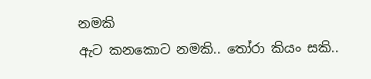නමකි
ඇට කනකොට නමකි.. තෝරා කියං සකි..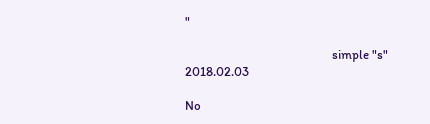"

                                                 simple "s"
2018.02.03

No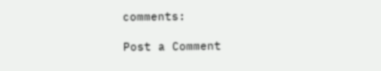comments:

Post a Comment